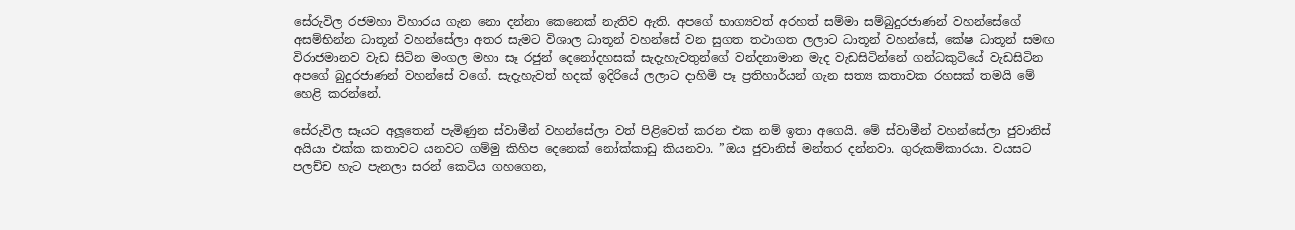සේරුවිල රජමහා විහාරය ගැන නො දන්නා කෙනෙක් නැතිව ඇති. අපගේ භාග්‍යවත් අරහත් සම්මා සම්බුදුරජාණන් වහන්සේගේ අසම්භින්න ධාතූන් වහන්සේලා අතර සැමට විශාල ධාතූන් වහන්සේ වන සුගත තථාගත ලලාට ධාතූන් වහන්සේ, කේෂ ධාතූන් සමඟ විරාජමානව වැඩ සිටින මංගල මහා සෑ රජුන් දෙනෝදහසක් සැදැහැවතුන්ගේ වන්දනාමාන මැද වැඩසිටින්නේ ගන්ධකුටියේ වැඩසිටින අපගේ බුදුරජාණන් වහන්සේ වගේ. සැදැහැවත් හදක් ඉදිරියේ ලලාට දාහිමි පෑ ප්‍රතිහාර්යන් ගැන සත්‍ය කතාවක රහසක් තමයි මේ හෙළි කරන්නේ.

සේරුවිල සෑයට අලූතෙන් පැමිණුන ස්වාමීන් වහන්සේලා වත් පිළිවෙත් කරන එක නම් ඉතා අගෙයි. මේ ස්වාමීන් වහන්සේලා ජුවානිස් අයියා එක්ක කතාවට යනවට ගම්මු කිහිප දෙනෙක් නෝක්කාඩු කියනවා. ”ඔය ජුවානිස් මන්තර දන්නවා. ගුරුකම්කාරයා. වයසට පලච්ච හැට පැනලා සරන් කෙටිය ගහගෙන,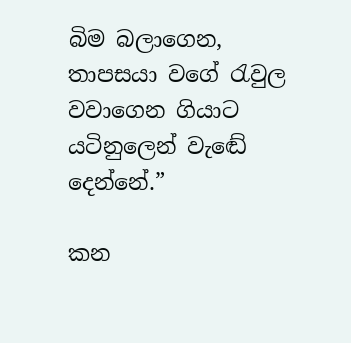බිම බලාගෙන, තාපසයා වගේ රැවුල වවාගෙන ගියාට යටිනුලෙන් වැඬේ දෙන්නේ.”

කන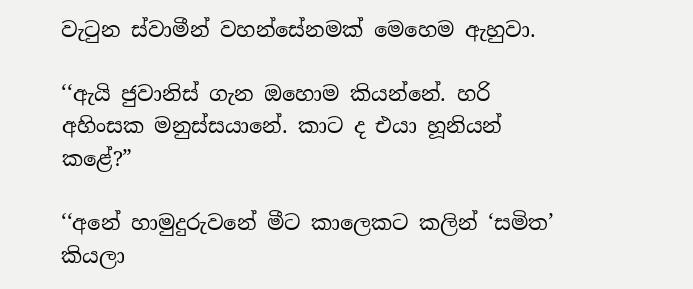වැටුන ස්වාමීන් වහන්සේනමක් මෙහෙම ඇහුවා.

‘‘ඇයි ජුවානිස් ගැන ඔහොම කියන්නේ. හරි අහිංසක මනුස්සයානේ. කාට ද එයා හූනියන් කළේ?”

‘‘අනේ හාමුදුරුවනේ මීට කාලෙකට කලින් ‘සමිත’ කියලා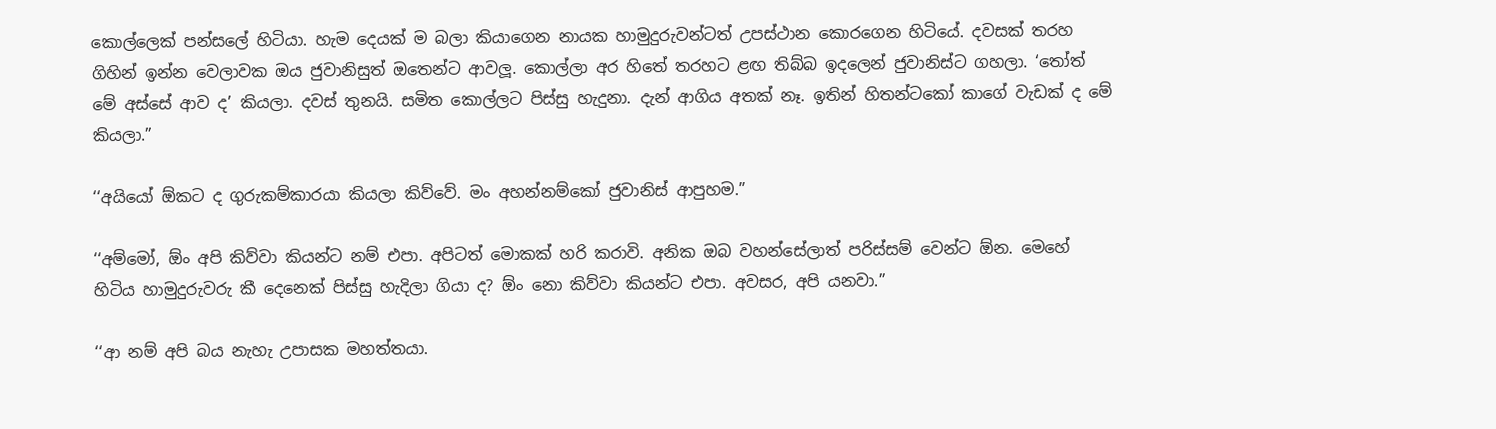කොල්ලෙක් පන්සලේ හිටියා. හැම දෙයක් ම බලා කියාගෙන නායක හාමුදුරුවන්ටත් උපස්ථාන කොරගෙන හිටියේ. දවසක් තරහ ගිහින් ඉන්න වෙලාවක ඔය ජුවානිසුත් ඔතෙන්ට ආවලූ. කොල්ලා අර හිතේ තරහට ළඟ තිබ්බ ඉදලෙන් ජුවානිස්ට ගහලා. ‘තෝත් මේ අස්සේ ආව ද’ කියලා. දවස් තුනයි. සමිත කොල්ලට පිස්සු හැදුනා. දැන් ආගිය අතක් නෑ. ඉතින් හිතන්ටකෝ කාගේ වැඩක් ද මේ කියලා.”

‘‘අයියෝ ඕකට ද ගුරුකම්කාරයා කියලා කිව්වේ. මං අහන්නම්කෝ ජුවානිස් ආපුහම.”

‘‘අම්මෝ, ඕං අපි කිව්වා කියන්ට නම් එපා. අපිටත් මොකක් හරි කරාවි. අනික ඔබ වහන්සේලාත් පරිස්සම් වෙන්ට ඕන. මෙහේ හිටිය හාමුදුරුවරු කී දෙනෙක් පිස්සු හැදිලා ගියා ද? ඕං නො කිව්වා කියන්ට එපා. අවසර, අපි යනවා.”

‘‘ආ නම් අපි බය නැහැ උපාසක මහත්තයා.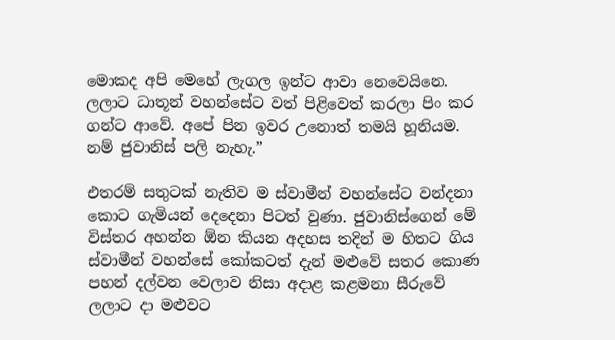මොකද අපි මෙහේ ලැගල ඉන්ට ආවා නෙවෙයිනෙ. ලලාට ධාතූන් වහන්සේට වත් පිළිවෙත් කරලා පිං කර ගන්ට ආවේ. අපේ පින ඉවර උනොත් තමයි හූනියම. නම් ජුවානිස් පලි නැහැ.”

එතරම් සතුටක් නැතිව ම ස්වාමීන් වහන්සේට වන්දනා කොට ගැමියන් දෙදෙනා පිටත් වුණා. ජුවානිස්ගෙන් මේ විස්තර අහන්න ඕන කියන අදහස තදින් ම හිතට ගිය ස්වාමීන් වහන්සේ කෝකටත් දැන් මළුවේ සතර කොණ පහන් දල්වන වෙලාව නිසා අදාළ කළමනා සීරුවේ ලලාට දා මළුවට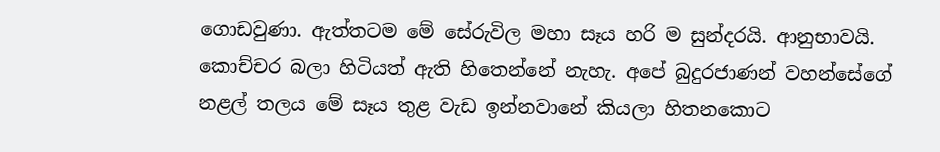ගොඩවුණා. ඇත්තටම මේ සේරුවිල මහා සෑය හරි ම සුන්දරයි. ආනුභාවයි. කොච්චර බලා හිටියත් ඇති හිතෙන්නේ නැහැ. අපේ බුදුරජාණන් වහන්සේගේ නළල් තලය මේ සෑය තුළ වැඩ ඉන්නවානේ කියලා හිතනකොට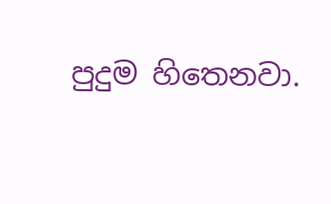පුදුම හිතෙනවා.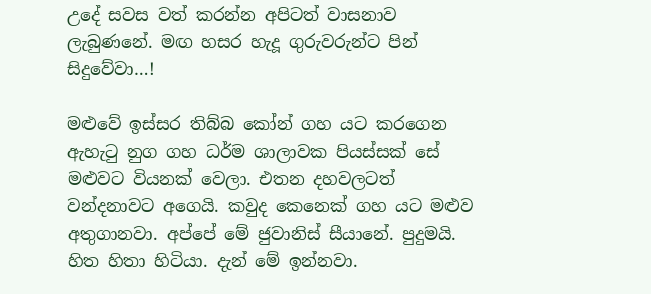උදේ සවස වත් කරන්න අපිටත් වාසනාව ලැබුණනේ. මඟ හසර හැදූ ගුරුවරුන්ට පින් සිදුවේවා…!

මළුවේ ඉස්සර තිබ්බ කෝන් ගහ යට කරගෙන ඇහැටු නුග ගහ ධර්ම ශාලාවක පියස්සක් සේ මළුවට වියනක් වෙලා. එතන දහවලටත් වන්දනාවට අගෙයි. කවුද කෙනෙක් ගහ යට මළුව අතුගානවා. අප්පේ මේ ජුවානිස් සීයානේ. පුදුමයි. හිත හිතා හිටියා. දැන් මේ ඉන්නවා.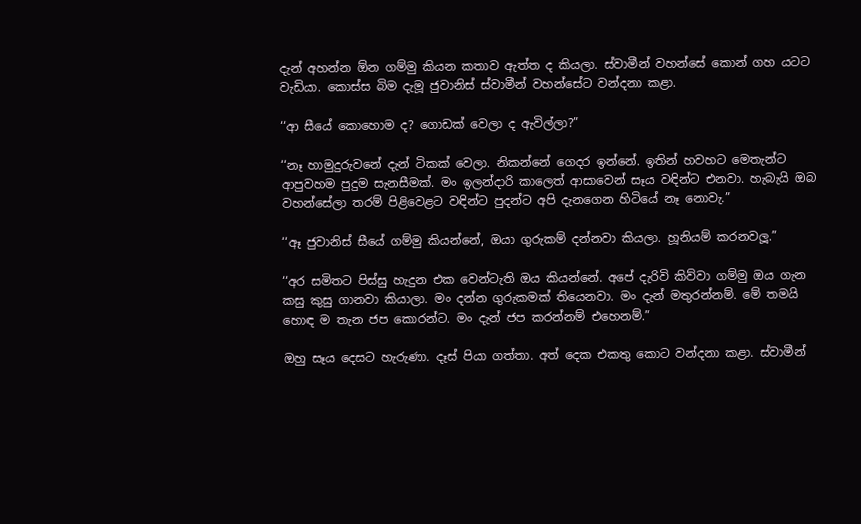දැන් අහන්න ඕන ගම්මු කියන කතාව ඇත්ත ද කියලා. ස්වාමීන් වහන්සේ කොන් ගහ යටට වැඩියා. කොස්ස බිම දැමූ ජුවානිස් ස්වාමීන් වහන්සේට වන්දනා කළා.

‘‘ආ සීයේ කොහොම ද? ගොඩක් වෙලා ද ඇවිල්ලා?”

‘‘නෑ හාමුදුරුවනේ දැන් ටිකක් වෙලා. නිකන්නේ ගෙදර ඉන්නේ. ඉතින් හවහට මෙතැන්ට ආපුවහම පුදුම සැනසීමක්. මං ඉලන්දාරි කාලෙත් ආසාවෙන් සෑය වඳින්ට එනවා. හැබැයි ඔබ වහන්සේලා තරම් පිළිවෙළට වඳින්ට පුදන්ට අපි දැනගෙන හිටියේ නෑ නොවැ.”

‘‘ඈ ජුවානිස් සීයේ ගම්මු කියන්නේ, ඔයා ගුරුකම් දන්නවා කියලා. හූනියම් කරනවලූ.”

‘‘අර සමිතට පිස්සු හැදුන එක වෙන්ටැති ඔය කියන්නේ. අපේ දැරිවි කිව්වා ගම්මු ඔය ගැන කසු කුසු ගානවා කියාලා. මං දන්න ගුරුකමක් තියෙනවා. මං දැන් මතුරන්නම්. මේ තමයි හොඳ ම තැන ජප කොරන්ට. මං දැන් ජප කරන්නම් එහෙනම්.”

ඔහු සෑය දෙසට හැරුණා. දෑස් පියා ගත්තා. අත් දෙක එකතු කොට වන්දනා කළා. ස්වාමීන්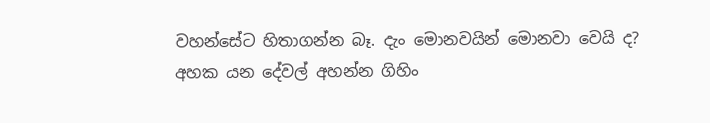වහන්සේට හිතාගන්න බෑ. දැං මොනවයින් මොනවා වෙයි ද? අහක යන දේවල් අහන්න ගිහිං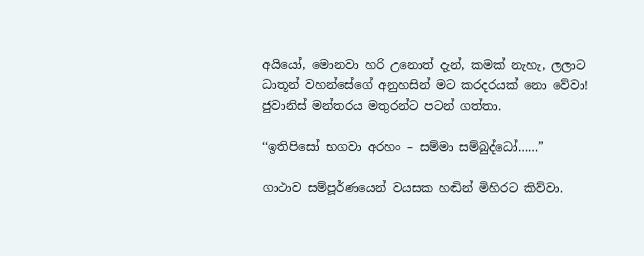අයියෝ, මොනවා හරි උනොත් දැන්, කමක් නැහැ, ලලාට ධාතූන් වහන්සේගේ අනුහසින් මට කරදරයක් නො වේවා! ජුවානිස් මන්තරය මතුරන්ට පටන් ගත්තා.

‘‘ඉතිපිසෝ භගවා අරහං – සම්මා සම්බුද්ධෝ……”

ගාථාව සම්පූර්ණයෙන් වයසක හඬින් මිහිරට කිව්වා.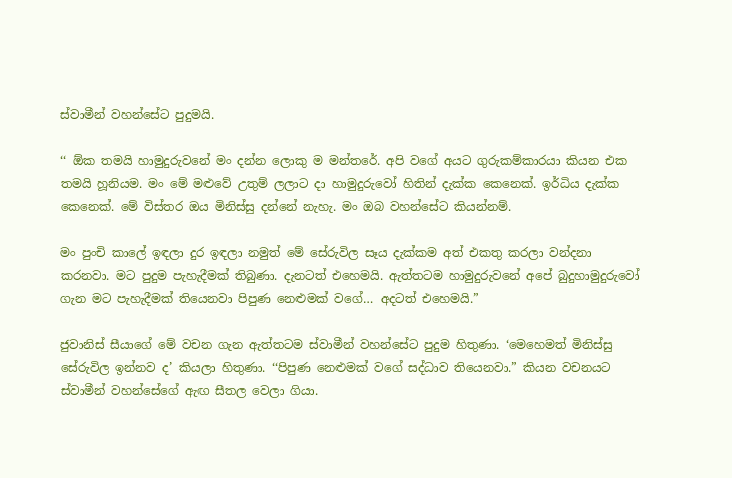ස්වාමීන් වහන්සේට පුදුමයි.

‘‘ ඕක තමයි හාමුදුරුවනේ මං දන්න ලොකු ම මන්තරේ. අපි වගේ අයට ගුරුකම්කාරයා කියන එක තමයි හූනියම. මං මේ මළුවේ උතුම් ලලාට දා හාමුදුරුවෝ හිතින් දැක්ක කෙනෙක්. ඉර්ධිය දැක්ක කෙනෙක්. මේ විස්තර ඔය මිනිස්සු දන්නේ නැහැ. මං ඔබ වහන්සේට කියන්නම්.

මං පුංචි කාලේ ඉඳලා දුර ඉඳලා නමුත් මේ සේරුවිල සෑය දැක්කම අත් එකතු කරලා වන්දනා කරනවා. මට පුදුම පැහැදීමක් තිබුණා. දැනටත් එහෙමයි. ඇත්තටම හාමුදුරුවනේ අපේ බුදුහාමුදුරුවෝ ගැන මට පැහැදීමක් තියෙනවා පිපුණ නෙළුමක් වගේ… අදටත් එහෙමයි.”

ජුවානිස් සීයාගේ මේ වචන ගැන ඇත්තටම ස්වාමීන් වහන්සේට පුදුම හිතුණා. ‘මෙහෙමත් මිනිස්සු සේරුවිල ඉන්නව ද’ කියලා හිතුණා. ‘‘පිපුණ නෙළුමක් වගේ සද්ධාව තියෙනවා.” කියන වචනයට ස්වාමීන් වහන්සේගේ ඇඟ සීතල වෙලා ගියා.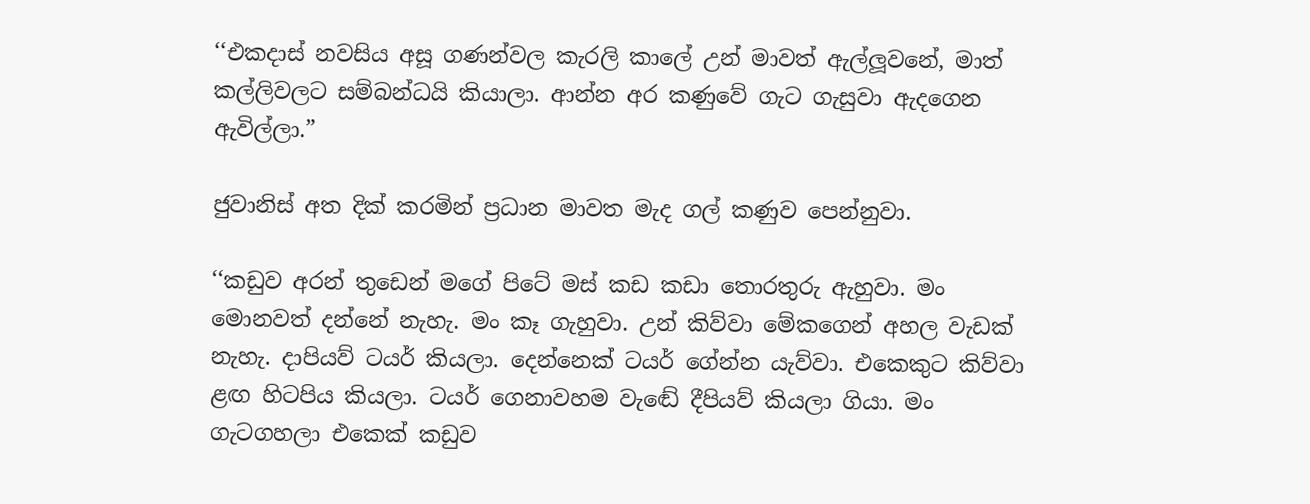‘‘එකදාස් නවසිය අසූ ගණන්වල කැරලි කාලේ උන් මාවත් ඇල්ලූවනේ, මාත් කල්ලිවලට සම්බන්ධයි කියාලා. ආන්න අර කණුවේ ගැට ගැසුවා ඇදගෙන ඇවිල්ලා.”

ජුවානිස් අත දික් කරමින් ප්‍රධාන මාවත මැද ගල් කණුව පෙන්නුවා.

‘‘කඩුව අරන් තුඩෙන් මගේ පිටේ මස් කඩ කඩා තොරතුරු ඇහුවා. මං මොනවත් දන්නේ නැහැ. මං කෑ ගැහුවා. උන් කිව්වා මේකගෙන් අහල වැඩක් නැහැ. දාපියව් ටයර් කියලා. දෙන්නෙක් ටයර් ගේන්න යැව්වා. එකෙකුට කිව්වා ළඟ හිටපිය කියලා. ටයර් ගෙනාවහම වැඬේ දීපියව් කියලා ගියා. මං ගැටගහලා එකෙක් කඩුව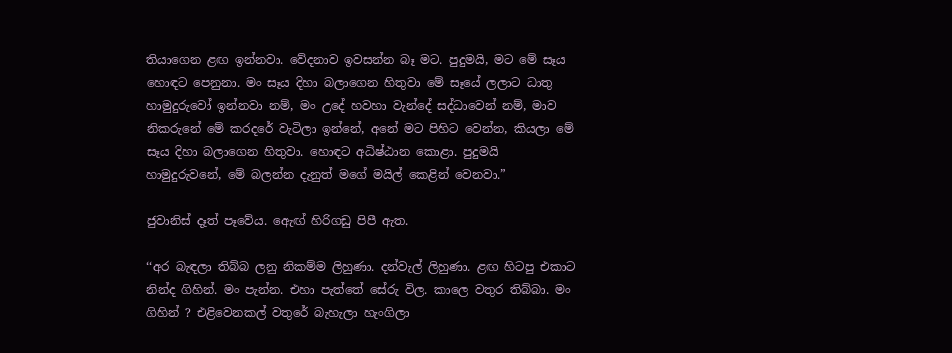තියාගෙන ළඟ ඉන්නවා. වේදනාව ඉවසන්න බෑ මට. පුදුමයි, මට මේ සෑය හොඳට පෙනුනා. මං සෑය දිහා බලාගෙන හිතුවා මේ සෑයේ ලලාට ධාතු හාමුදුරුවෝ ඉන්නවා නම්, මං උදේ හවහා වැන්දේ සද්ධාවෙන් නම්, මාව නිකරුනේ මේ කරදරේ වැටිලා ඉන්නේ, අනේ මට පිහිට වෙන්න, කියලා මේ සෑය දිහා බලාගෙන හිතුවා. හොඳට අධිෂ්ඨාන කොළා. පුදුමයි හාමුදුරුවනේ, මේ බලන්න දැනුත් මගේ මයිල් කෙළින් වෙනවා.”

ජුවානිස් දෑත් පෑවේය. ඇෙඟ් හිරිගඩු පිපී ඇත.

‘‘අර බැඳලා තිබ්බ ලනු නිකම්ම ලිහුණා. දන්වැල් ලිහුණා. ළඟ හිටපු එකාට නින්ද ගිහින්. මං පැන්න. එහා පැත්තේ සේරු විල. කාලෙ වතුර තිබ්බා. මං ගිහින් ? එළිවෙනකල් වතුරේ බැහැලා හැංගිලා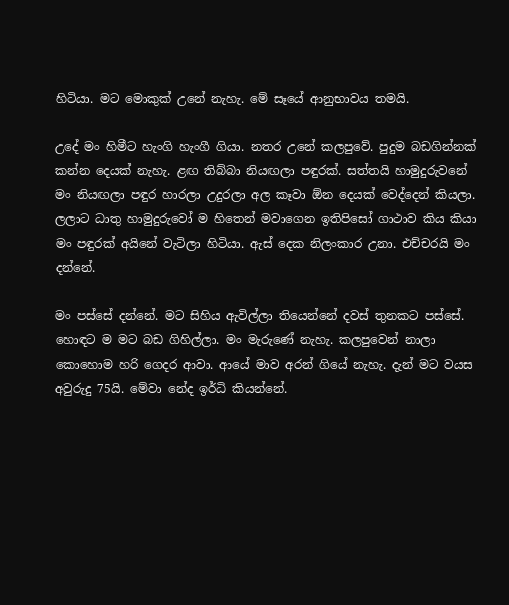හිටියා. මට මොකුක් උනේ නැහැ. මේ සෑයේ ආනුභාවය තමයි.

උදේ මං හිමීට හැංගි හැංගී ගියා. නතර උනේ කලපුවේ. පුදුම බඩගින්නක් කන්න දෙයක් නැහැ. ළඟ තිබ්බා නියඟලා පඳුරක්. සත්තයි හාමුදුරුවනේ මං නියඟලා පඳුර හාරලා උදුරලා අල කෑවා ඕන දෙයක් වෙද්දෙන් කියලා. ලලාට ධාතු හාමුදුරුවෝ ම හිතෙන් මවාගෙන ඉතිපිසෝ ගාථාව කිය කියා මං පඳුරක් අයිනේ වැටිලා හිටියා. ඇස් දෙක නිලංකාර උනා. එච්චරයි මං දන්නේ.

මං පස්සේ දන්නේ. මට සිහිය ඇවිල්ලා තියෙන්නේ දවස් තුනකට පස්සේ. හොඳට ම මට බඩ ගිහිල්ලා. මං මැරුණේ නැහැ. කලපුවෙන් නාලා කොහොම හරි ගෙදර ආවා. ආයේ මාව අරන් ගියේ නැහැ. දැන් මට වයස අවුරුදු 75යි. මේවා නේද ඉර්ධි කියන්නේ.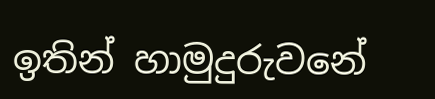ඉතින් හාමුදුරුවනේ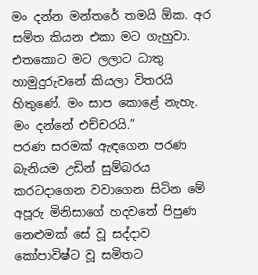මං දන්න මන්තරේ තමයි ඕක. අර සමිත කියන එකා මට ගැහුවා. එතකොට මට ලලාට ධාතු හාමුදුරුවනේ කියලා විතරයි හිතුණේ. මං සාප කොළේ නැහැ. මං දන්නේ එච්චරයි.”
පරණ සරමක් ඇඳගෙන පරණ බැනියම උඩින් සුම්බරය කරටදාගෙන වවාගෙන සිටින මේ අපූරු මිනිසාගේ හදවතේ පිපුණ නෙළුමක් සේ වූ සද්දාව කෝපාවිෂ්ට වූ සමිතට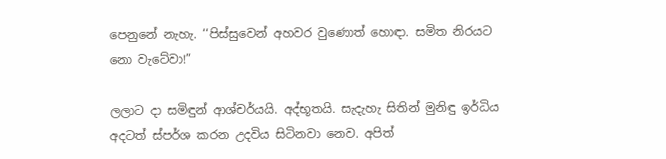පෙනුනේ නැහැ. ‘‘පිස්සුවෙන් අහවර වුණොත් හොඳා. සමිත නිරයට නො වැටේවා!”

ලලාට දා සමිඳුන් ආශ්චර්යයි. අද්භූතයි. සැදැහැ සිතින් මුනිඳු ඉර්ධිය අදටත් ස්පර්ශ කරන උදවිය සිටිනවා නෙව. අපිත්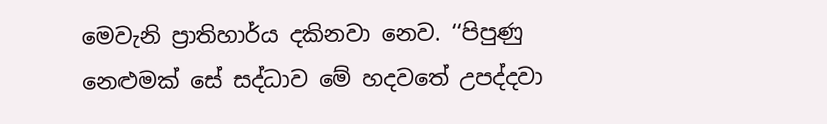මෙවැනි ප්‍රාතිහාර්ය දකිනවා නෙව. ‘‘පිපුණු නෙළුමක් සේ සද්ධාව මේ හදවතේ උපද්දවා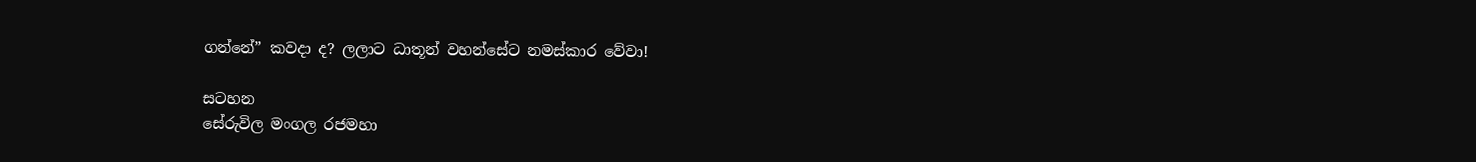ගන්නේ” කවදා ද? ලලාට ධාතූන් වහන්සේට නමස්කාර වේවා!

සටහන
සේරුවිල මංගල රජමහා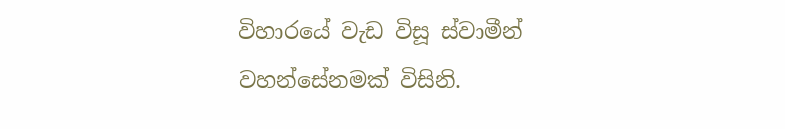විහාරයේ වැඩ විසූ ස්වාමීන් වහන්සේනමක් විසිනි.